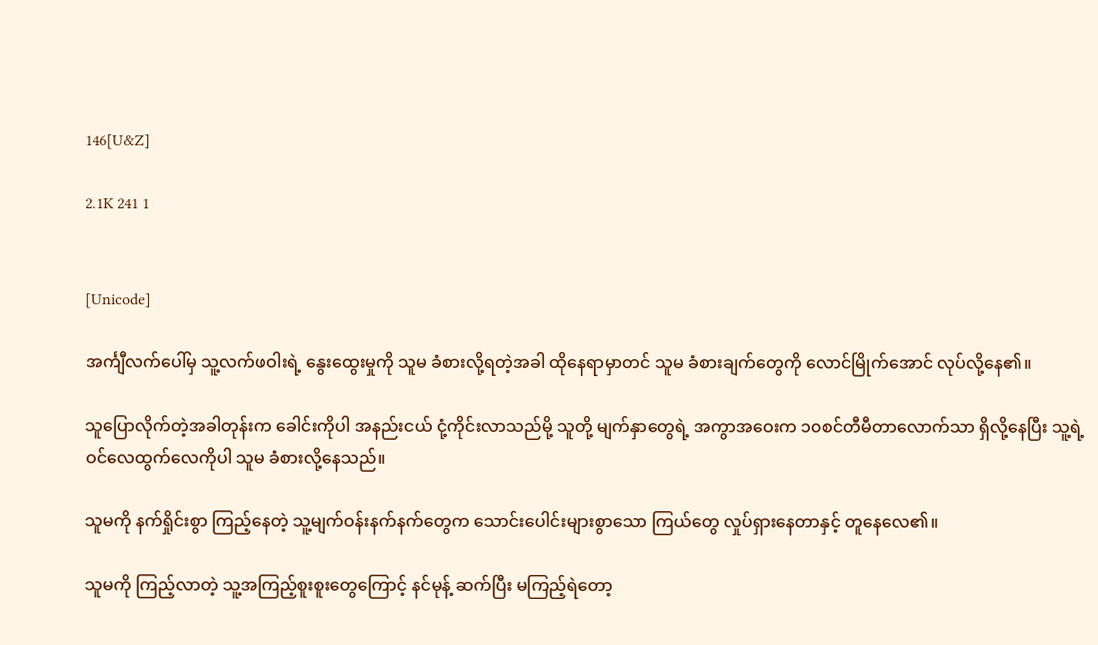146[U&Z]

2.1K 241 1


[Unicode]

အင်္ကျီလက်ပေါ်မှ သူ့လက်ဖဝါးရဲ့ နွေးထွေးမှုကို သူမ ခံစားလို့ရတဲ့အခါ ထိုနေရာမှာတင် သူမ ခံစားချက်တွေကို လောင်မြိုက်အောင် လုပ်လို့နေ၏။

သူပြောလိုက်တဲ့အခါတုန်းက ခေါင်းကိုပါ အနည်းငယ် ငုံ့ကိုင်းလာသည်မို့ သူတို့ မျက်နှာတွေရဲ့ အကွာအဝေးက ၁၀စင်တီမီတာလောက်သာ ရှိလို့နေပြီး သူ့ရဲ့ ဝင်လေထွက်လေကိုပါ သူမ ခံစားလို့နေသည်။

သူမကို နက်ရှိုင်းစွာ ကြည့်နေတဲ့ သူ့မျက်ဝန်းနက်နက်တွေက သောင်းပေါင်းများစွာသော ကြယ်တွေ လှုပ်ရှားနေတာနှင့် တူနေလေ၏။

သူမကို ကြည့်လာတဲ့ သူ့အကြည့်စူးစူးတွေကြောင့် နင်မုန့် ဆက်ပြီး မကြည့်ရဲတော့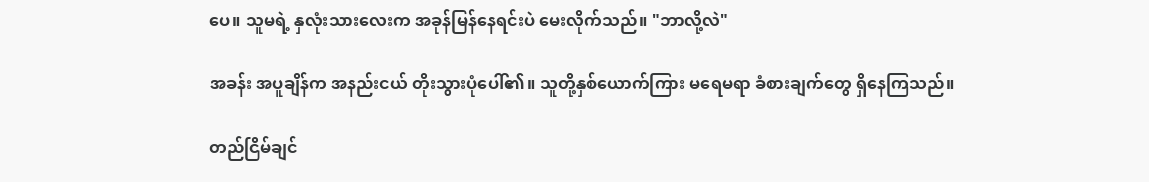ပေ။ သူမရဲ့ နှလုံးသားလေးက အခုန်မြန်နေရင်းပဲ မေးလိုက်သည်။ "ဘာလို့လဲ"

အခန်း အပူချိန်က အနည်းငယ် တိုးသွားပုံပေါ်၏။ သူတို့နှစ်ယောက်ကြား မရေမရာ ခံစားချက်တွေ ရှိနေကြသည်။

တည်ငြိမ်ချင်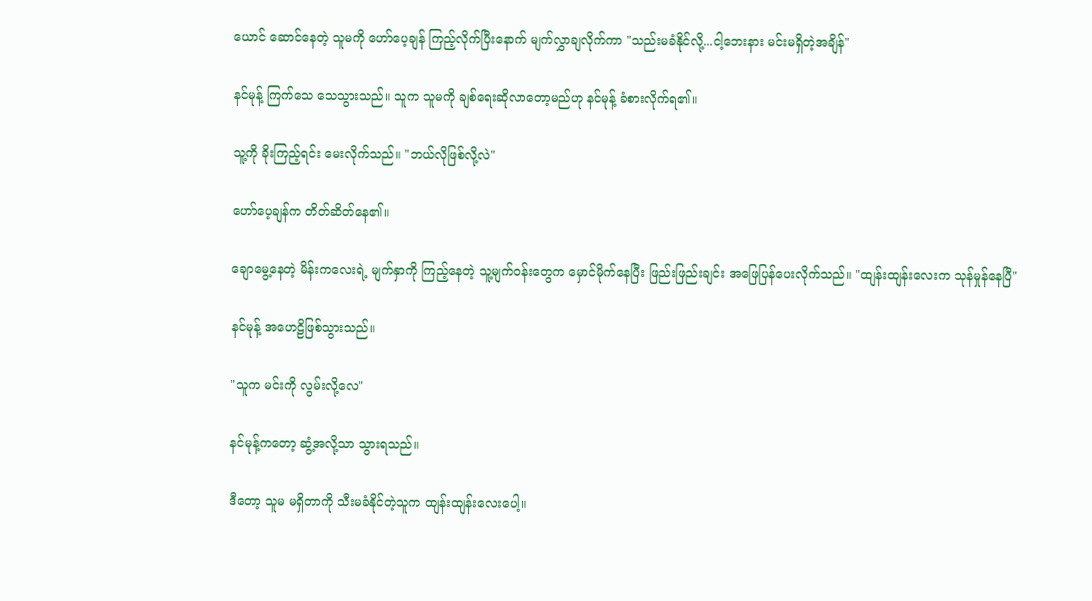ယောင် ဆောင်နေတဲ့ သူမကို ဟော်ပေ့ချန် ကြည့်လိုက်ပြီး‌နောက် မျက်လွှာချလိုက်ကာ "သည်းမခံနိုင်လို့...ငါ့ဘေးနား မင်းမရှိတဲ့အချိန်"

နင်မုန့် ကြက်သေ သေသွားသည်။ သူက သူမကို ချစ်ရေးဆိုလာတော့မည်ဟု နင်မုန့် ခံစားလိုက်ရ၏။

သူ့ကို ခိုးကြည့်ရင်း မေးလိုက်သည်။ "ဘယ်လိုဖြစ်လို့လဲ"

ဟော်ပေ့ချန်က တိတ်ဆိတ်နေ၏။

ချောမွေ့နေတဲ့ မိန်းကလေးရဲ့ မျက်နှာကို ကြည့်နေတဲ့ သူ့မျက်ဝန်းတွေက မှောင်မိုက်နေပြီး ဖြည်းဖြည်းချင်း အဖြေပြန်ပေးလိုက်သည်။ "ထျန်းထျန်းလေးက သုန်မှုန်နေပြီ"

နင်မုန့် အဟေဠိဖြစ်သွားသည်။

"သူက မင်းကို လွမ်းလို့လေ"

နင်မုန့်ကတော့ ဆွံ့အလို့သာ သွားရသည်။

ဒီတော့ သူမ မရှိတာကို သီးမခံနိုင်တဲ့သူက ထျန်းထျန်းလေးပေါ့။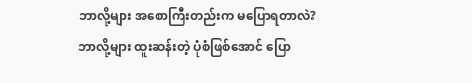ဘာလို့များ အစောကြီးတည်းက မပြောရတာလဲ? ဘာလို့များ ထူးဆန်းတဲ့ ပုံစံဖြစ်အောင် ပြော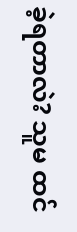ခဲ့ရတာလဲ? သူမ ထင်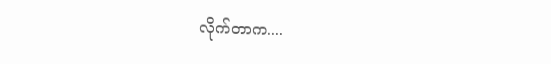လိုက်တာက....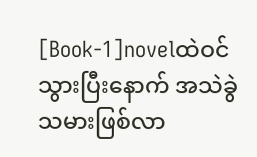[Book-1]novelထဲဝင်သွားပြီးနောက် အသဲခွဲသမားဖြစ်လာ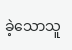ခဲ့သောသူ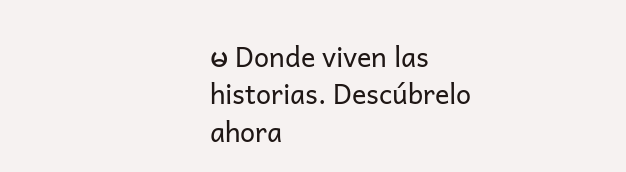မ Donde viven las historias. Descúbrelo ahora